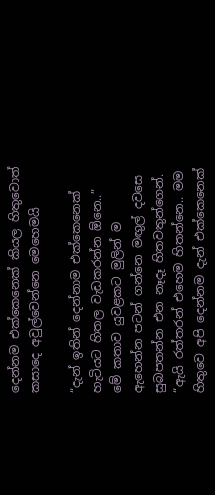දෙන්නම එක්කෙනෙක් කියල හිතුවොත් කසාදෙ අවුල්වෙන්නෙ මෙහෙමයි

“දැන් ඉතින් දෙන්නාම එක්කෙනෙක් හැටියට හිතල වැඩකරන්න ඕනෙ..” මේ කතාව යුවළකට මුලින් ම ඇහෙන්න පටන් ගන්නෙ මඟුල් දවසෙ සුබපතන්න එන නෑදෑ හිතවතුන්ගෙන්. “ඇයි රත්තරන් එහෙම හිතන්නෙ.. මම හිතුවෙ අපි දෙන්නම දැන් එක්කෙනෙක්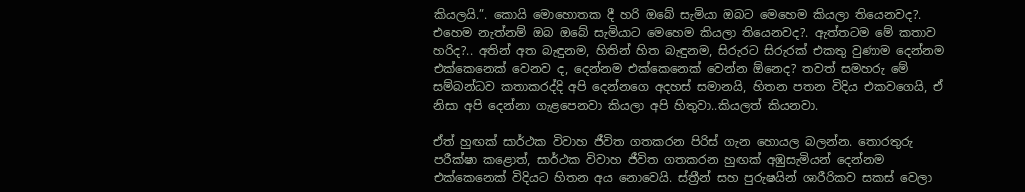කියලයි.”. කොයි මොහොතක දී හරි ඔබේ සැමියා ඔබට මෙහෙම කියලා තියෙනවද?. එහෙම නැත්නම් ඔබ ඔබේ සැමියාට මෙහෙම කියලා තියෙනවද?. ඇත්තටම මේ කතාව හරිද?.. අතින් අත බැඳුනම, හිතින් හිත බැඳුනම, සිරුරට සිරුරක් එකතු වුණාම දෙන්නම එක්කෙනෙක් වෙනව ද, දෙන්නම එක්කෙනෙක් වෙන්න ඕනෙද? තවත් සමහරු මේ සම්බන්ධව කතාකරද්දි අපි දෙන්නගෙ අදහස් සමානයි, හිතන පතන විදිය එකවගෙයි, ඒ නිසා අපි දෙන්නා ගැළපෙනවා කියලා අපි හිතුවා..කියලත් කියනවා.

ඒත් හුඟක් සාර්ථක විවාහ ජීවිත ගතකරන පිරිස් ගැන හොයල බලන්න. තොරතුරු පරීක්ෂා කළොත්, සාර්ථක විවාහ ජීවිත ගතකරන හුඟක් අඹුසැමියන් දෙන්නම එක්කෙනෙක් විදියට හිතන අය නොවෙයි. ස්ත්‍රීන් සහ පුරුෂයින් ශාරීරිකව සකස් වෙලා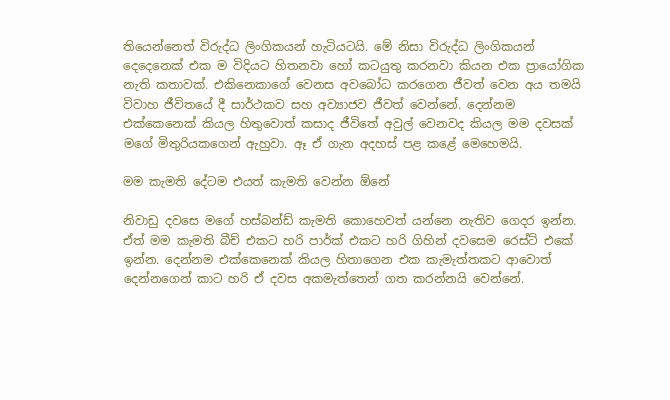තියෙන්නෙත් විරුද්ධ ලිංගිකයන් හැටියටයි. මේ නිසා විරුද්ධ ලිංගිකයන් දෙදෙනෙක් එක ම විදියට හිතනවා හෝ කටයුතු කරනවා කියන එක ප්‍රායෝගික නැති කතාවක්. එකිනෙකාගේ වෙනස අවබෝධ කරගෙන ජීවත් වෙන අය තමයි විවාහ ජීවිතයේ දී සාර්ථකව සහ අව්‍යාජව ජීවත් වෙන්නේ. දෙන්නම එක්කෙනෙක් කියල හිතුවොත් කසාද ජීවිතේ අවුල් වෙනවද කියල මම දවසක් මගේ මිතුරියකගෙන් ඇහුවා. ඈ ඒ ගැන අදහස් පළ කළේ මෙහෙමයි.

මම කැමති දේටම එයත් කැමති වෙන්න ඕනේ

නිවාඩු දවසෙ මගේ හස්බන්ඩ් කැමති කොහෙවත් යන්නෙ නැතිව ගෙදර ඉන්න. ඒත් මම කැමති බීච් එකට හරි ‍පාර්ක් එකට හරි ගිහින් දවසෙම රෙස්ට් එකේ ඉන්න. දෙන්නම එක්කෙනෙක් කියල හිතාගෙන එක කැමැත්තකට ආවොත් දෙන්නගෙන් කාට හරි ඒ දවස අකමැත්තෙන් ගත කරන්නයි වෙන්නේ.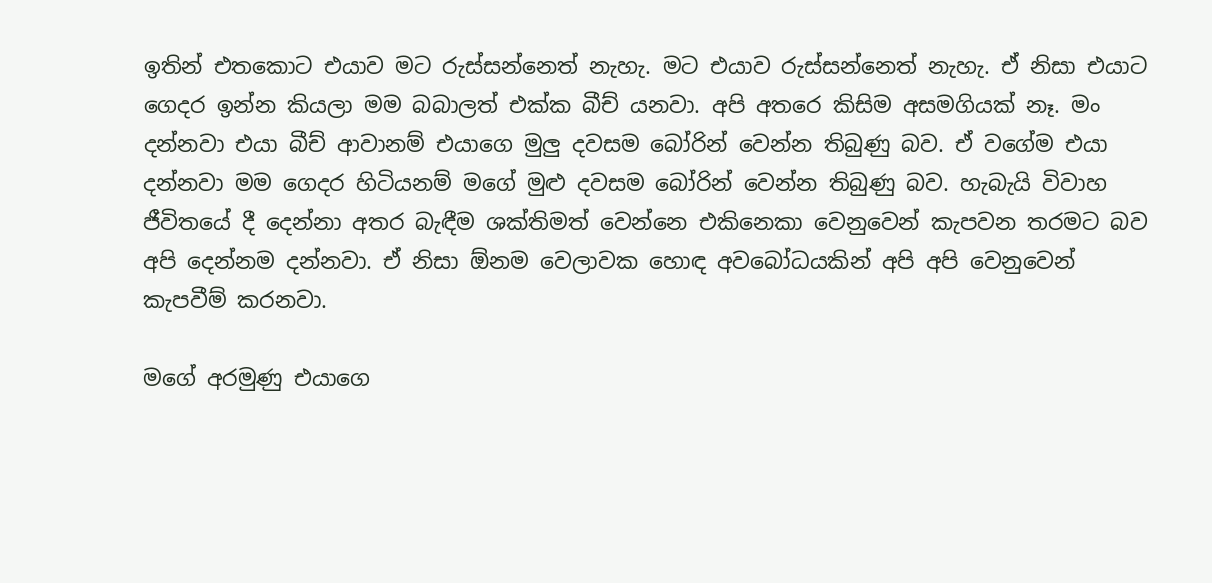ඉතින් එතකොට එයාව මට රුස්සන්නෙත් නැහැ. මට එයාව රුස්සන්නෙත් නැහැ. ඒ නිසා එයාට ගෙදර ඉන්න කියලා මම බබාලත් එක්ක බීච් යනවා. අපි අත‍රෙ කිසිම අසමගියක් නෑ. මං දන්නවා එයා බීච් ආවානම් එයාගෙ මුලු දවසම බෝරින් වෙන්න තිබුණු බව. ඒ වගේම එයා දන්නවා මම ගෙදර හිටියනම් මගේ මුළු දවසම බෝරින් වෙන්න තිබුණු බව. හැබැයි විවාහ ජීවිතයේ දී දෙන්නා අතර බැඳීම ශක්තිමත් වෙන්නෙ එකිනෙකා වෙනුවෙන් කැපවන තරමට බව අපි දෙන්නම දන්නවා. ඒ නිසා ඕනම වෙලාවක හොඳ අවබෝධයකින් අපි අපි වෙනුවෙන් කැපවීම් කරනවා.

මගේ අරමුණු එයාගෙ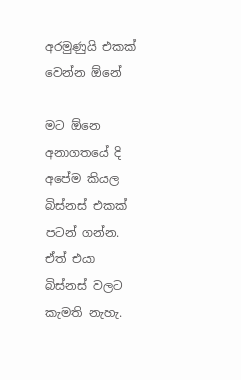අරමුණුයි එකක් වෙන්න ඕනේ

මට ඕනෙ අනාගතයේ දි අපේම කියල බිස්නස් එකක් පටන් ගන්න. ඒත් එයා බිස්නස් වලට කැමති නැහැ.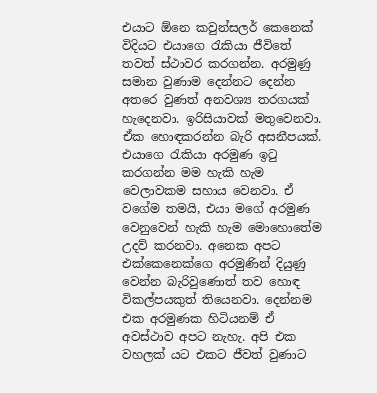එයාට ඕනෙ කවුන්සලර් කෙනෙක් විදියට එයාගෙ රැකියා ජීවිතේ තවත් ස්ථාවර කරගන්න. අරමුණු සමාන වුණාම දෙන්නට දෙන්න අතරෙ වුණත් අනවශ්‍ය තරගයක් හැදෙනවා. ඉරිසියාවක් මතුවෙනවා. ඒක හොඳකරන්න බැරි අසනීපයක්. එයාගෙ රැකියා අරමුණ ඉටු කරගන්න මම හැකි හැම වෙලාවකම සහාය වෙනවා. ඒ වගේම තමයි, එයා මගේ අරමුණ වෙනුවෙන් හැකි හැම මොහොතේම උදව් කරනවා. අනෙක අපට එක්කෙනෙක්ගෙ අරමුණින් දියුණු වෙන්න බැරිවුණොත් තව හොඳ විකල්පයකුත් තියෙනවා. දෙන්නම එක අරමුණක හිටියනම් ඒ අවස්ථාව අපට නැහැ. අපි එක වහලක් යට එකට ජීවත් වුණාට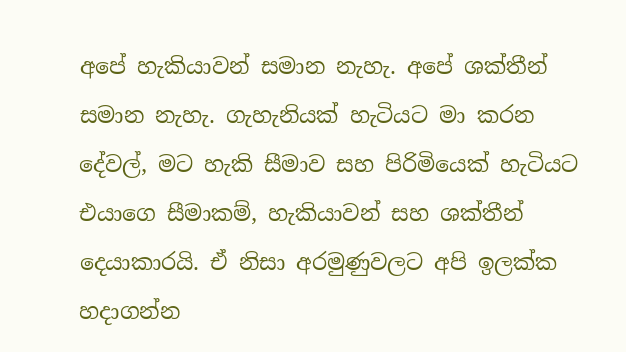අපේ හැකියාවන් සමාන නැහැ. අපේ ශක්තීන් සමාන නැහැ. ගැහැනියක් හැටියට මා කරන දේවල්, මට හැකි සීමාව සහ පිරිමියෙක් හැටියට එයාගෙ සීමාකම්, හැකියාවන් සහ ශක්තීන් දෙයාකාරයි. ඒ නිසා අරමුණුවලට අපි ඉලක්ක හදාගන්න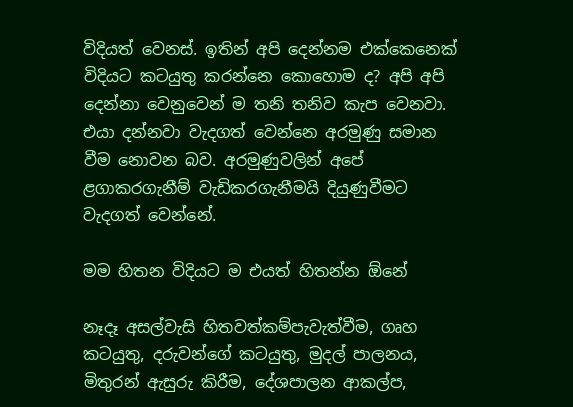විදියත් වෙනස්. ඉතින් අපි දෙන්නම එක්කෙනෙක් විදියට කටයුතු කරන්නෙ කොහොම ද? අපි අපි දෙන්නා වෙනුවෙන් ම තනි තනිව කැප වෙනවා. එයා දන්නවා වැදගත් වෙන්නෙ අරමුණු සමාන වීම නොවන බව. අරමුණුවලින් අපේ ළගාකරගැනීම් වැඩිකරගැනීමයි දියුණුවීමට වැදගත් වෙන්නේ.

මම හිතන විදියට ම එයත් හිතන්න ඕනේ

නෑදෑ අසල්වැසි හිතවත්කම්පැවැත්වීම, ගෘහ කටයුතු, දරුවන්ගේ කටයුතු, මුදල් පාලනය, මිතුරන් ඇසුරු කිරීම, දේශපාලන ආකල්ප,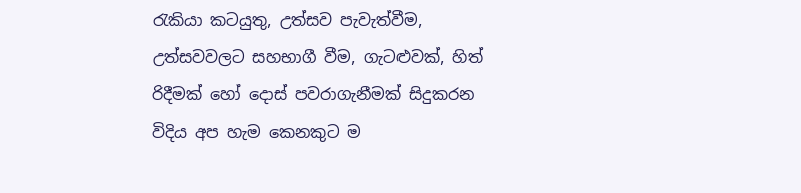රැකියා කටයුතු, උත්සව පැවැත්වීම, උත්සවවලට සහභාගී වීම, ගැටළුවක්, හිත් රිදීමක් හෝ දොස් පවරාගැනීමක් සිදුකරන විදිය අප හැම කෙනකුට ම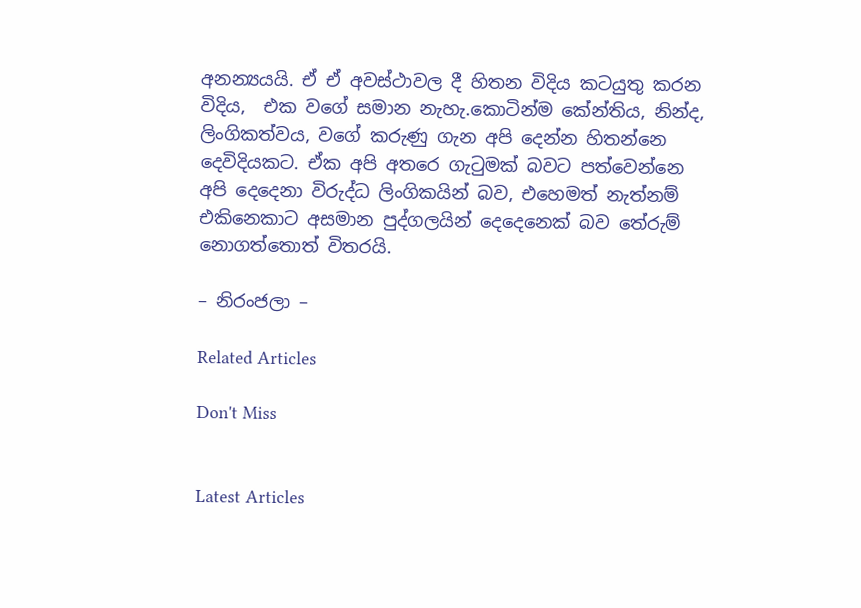අනන්‍යයයි. ඒ ඒ අවස්ථාවල දී හිතන විදිය කටයුතු කරන විදිය,  එක වගේ සමාන නැහැ.කොටින්ම කේන්තිය, නින්ද, ලිංගිකත්වය, වගේ කරුණු ගැන අපි දෙන්න හිතන්නෙ දෙවිදියකට. ඒක අපි අතරෙ ගැටුමක් බවට පත්වෙන්නෙ අපි දෙදෙනා විරුද්ධ ලිංගිකයින් බව, එහෙමත් නැත්නම් එකිනෙකාට අසමාන පුද්ගලයින් දෙදෙනෙක් බව තේරුම් නොගත්තොත් විතරයි.

– නිරංජලා –

Related Articles

Don't Miss


Latest Articles